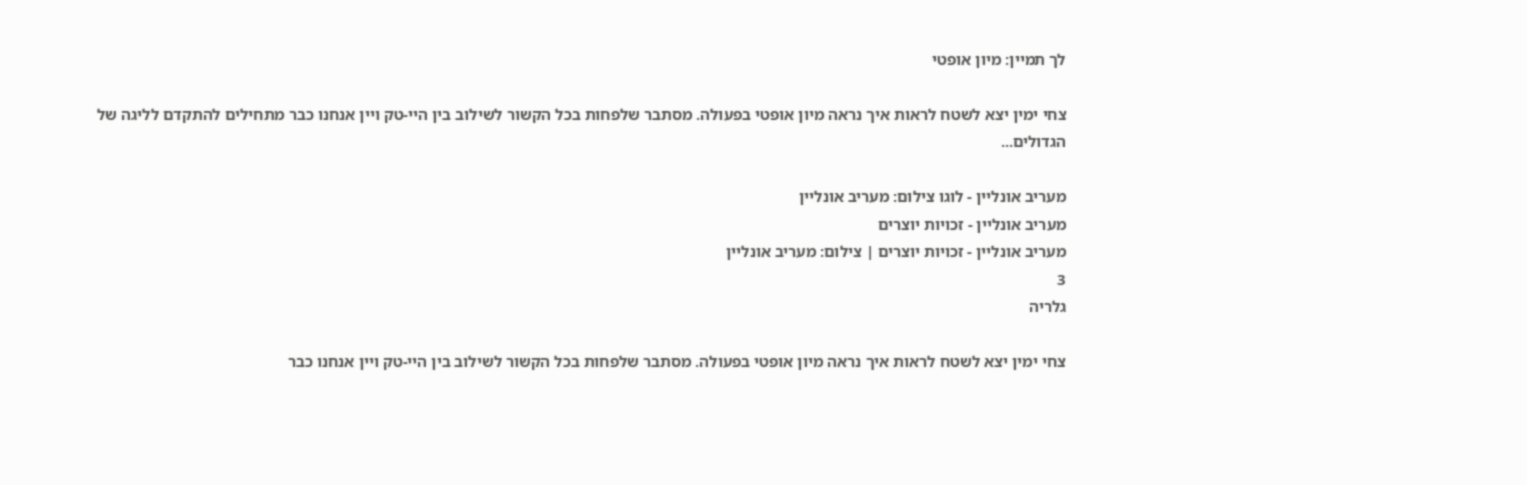לך תמיין: מיון אופטי

צחי ימין יצא לשטח לראות איך נראה מיון אופטי בפעולה. מסתבר שלפחות בכל הקשור לשילוב בין היי-טק ויין אנחנו כבר מתחילים להתקדם לליגה של הגדולים...

מעריב אונליין - לוגו צילום: מעריב אונליין
מעריב אונליין - זכויות יוצרים
מעריב אונליין - זכויות יוצרים | צילום: מעריב אונליין
3
גלריה

צחי ימין יצא לשטח לראות איך נראה מיון אופטי בפעולה. מסתבר שלפחות בכל הקשור לשילוב בין היי-טק ויין אנחנו כבר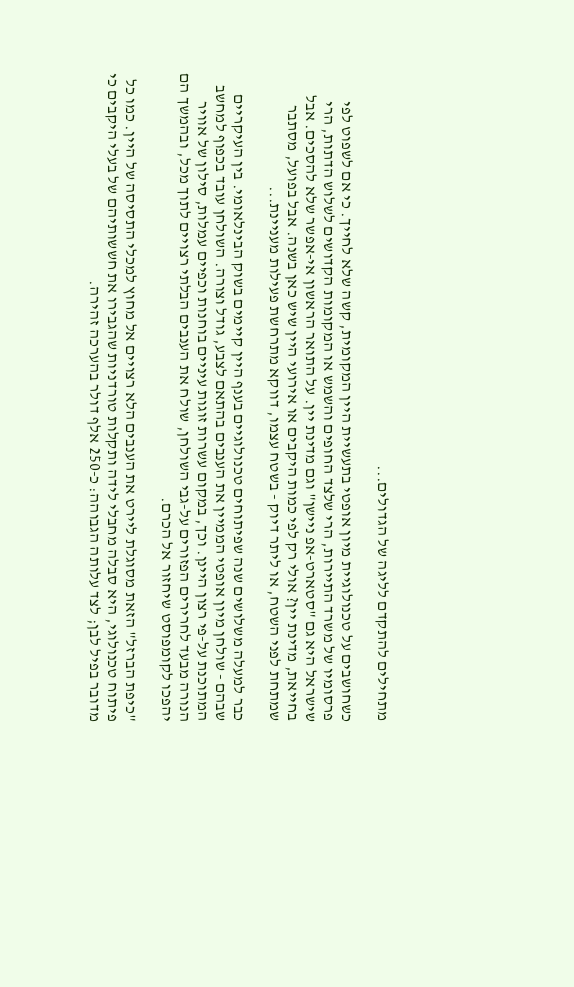מתחילים להתקדם לליגה של הגדולים...

כשחושבים על טכנולוגיית מיון אופטי בתעשיית היין המקומית, קשה שלא לחייך. כי אם לשפוט לפי פרסומיו של משרד התיירות, הרי שלצד החופים והשמש או המקומות הקדושים לשלוש הדתות, הרי שישראל היא גם "סטארט-אפ ניישן" וגם מדינת יין. על התואר הראשון אי-אפשר שלא להסכים. אבל בחייאת, מדינת יין? אולי רק לפי כמות היקבים או אירועי היין שיש כאן בשנה. אבל בפועל, מסתבר שמתחת לפני השטח, או ליתר דיוק - בשטח עצמו, דווקא מתרחשת פעילות מעניינת...

כבר למעלה משלושים שנה שפיתוחים טכנולוגיים בענף היין קיימים בשוק הבינלאומי. בין העיקריים שבהם - שולחן מיון אופטי הממיין את הענבים בהתאם לצבע, גודל וצורה. השולחן עובד בכפוף למחשב המתוכנת על-פי רצון היינן. וכך, במקום עשרות זוגות עיניים בוחנות וכפיים עמלות, סילון של אוויר הנורה מבעד לחרירים הפזורים על-גבי השולחן, שולח את הענבים הבלתי רצויים לתוך מכל, ובהמשך הם יהפכו לקומפוסט שיחזור אל הכרם.

"כיפת הברזל" הזאת מסוגלת ליירט את הענבים הלא רצויים אל מחוץ למכלי התסיסה של היין. כמו כל פיתוח טכנולוגי, היא סבלה מחבלי לידה ותקלות טורדניות שהגבירו את חששותיהם של בעלי היקבים כי מדובר בפיל לבן; לצד עלותה הגבוהה: כ-250 אלף דולר בהערכה זהירה.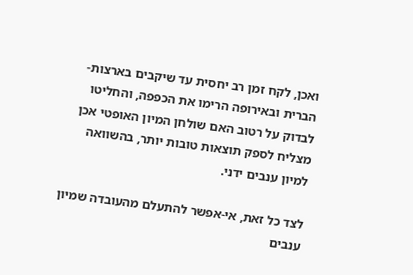ואכן, לקח זמן רב יחסית עד שיקבים בארצות-הברית ובאירופה הרימו את הכפפה, והחליטו לבדוק על רטוב האם שולחן המיון האופטי אכן מצליח לספק תוצאות טובות יותר, בהשוואה למיון ענבים ידני.

לצד כל זאת, אי-אפשר להתעלם מהעובדה שמיון ענבים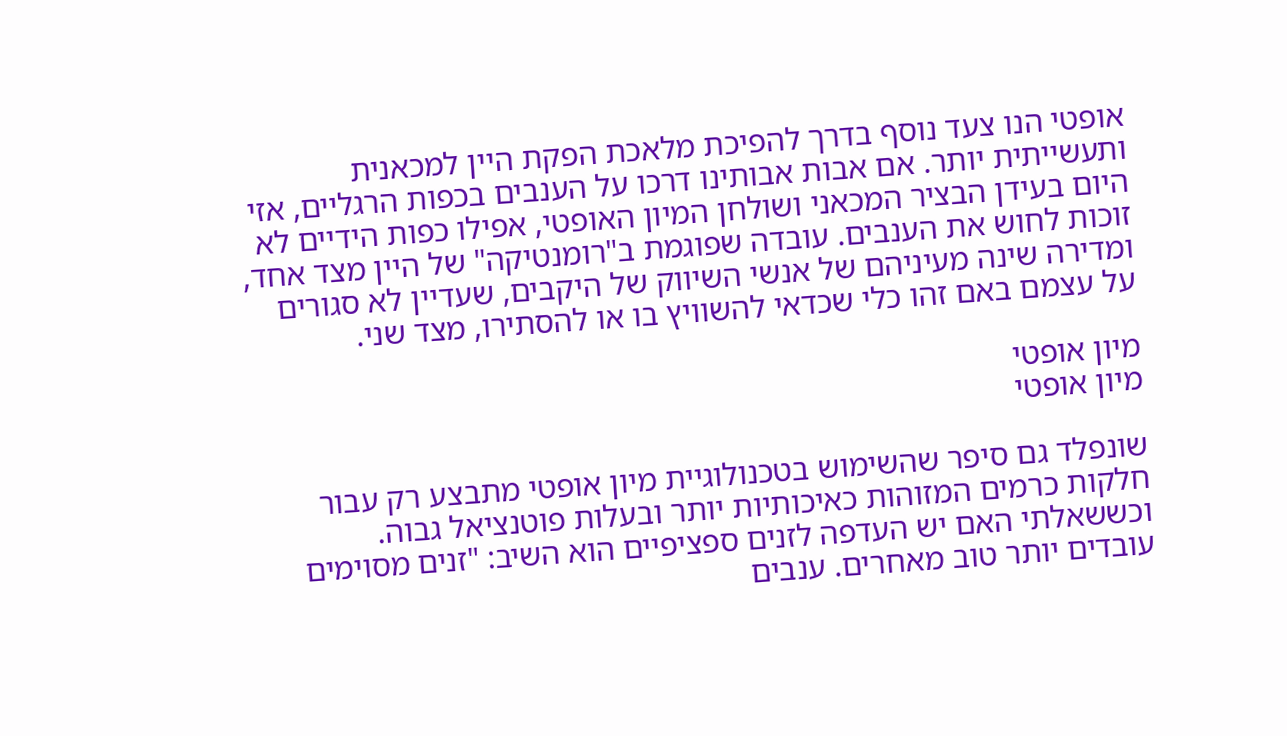אופטי הנו צעד נוסף בדרך להפיכת מלאכת הפקת היין למכאנית ותעשייתית יותר. אם אבות אבותינו דרכו על הענבים בכפות הרגליים, אזי היום בעידן הבציר המכאני ושולחן המיון האופטי, אפילו כפות הידיים לא זוכות לחוש את הענבים. עובדה שפוגמת ב"רומנטיקה" של היין מצד אחד, ומדירה שינה מעיניהם של אנשי השיווק של היקבים, שעדיין לא סגורים על עצמם באם זהו כלי שכדאי להשוויץ בו או להסתירו, מצד שני.

מיון אופטי
מיון אופטי

שונפלד גם סיפר שהשימוש בטכנולוגיית מיון אופטי מתבצע רק עבור חלקות כרמים המזוהות כאיכותיות יותר ובעלות פוטנציאל גבוה. וכששאלתי האם יש העדפה לזנים ספציפיים הוא השיב: "זנים מסוימים עובדים יותר טוב מאחרים. ענבים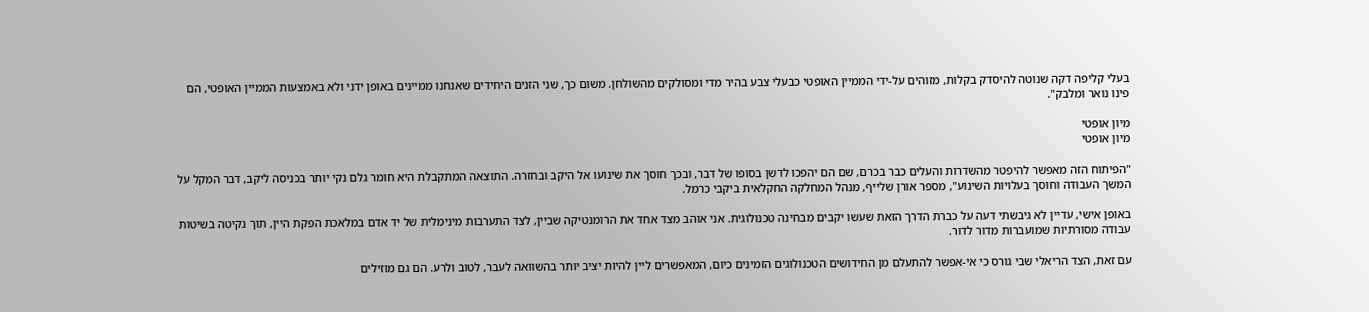בעלי קליפה דקה שנוטה להיסדק בקלות, מזוהים על-ידי הממיין האופטי כבעלי צבע בהיר מדי ומסולקים מהשולחן. משום כך, שני הזנים היחידים שאנחנו ממיינים באופן ידני ולא באמצעות הממיין האופטי, הם פינו נואר ומלבק".

מיון אופטי
מיון אופטי

"הפיתוח הזה מאפשר להיפטר מהשדרות והעלים כבר בכרם, שם הם יהפכו לדשן בסופו של דבר, ובכך חוסך את שינועו אל היקב ובחזרה. התוצאה המתקבלת היא חומר גלם נקי יותר בכניסה ליקב, דבר המקל על המשך העבודה וחוסך בעלויות השינוע", מספר אורן שלייף, מנהל המחלקה החקלאית ביקבי כרמל.

באופן אישי, עדיין לא גיבשתי דעה על כברת הדרך הזאת שעשו יקבים מבחינה טכנולוגית. אני אוהב מצד אחד את הרומנטיקה שביין, לצד התערבות מינימלית של יד אדם במלאכת הפקת היין, תוך נקיטה בשיטות עבודה מסורתיות שמועברות מדור לדור.

עם זאת, הצד הריאלי שבי גורס כי אי-אפשר להתעלם מן החידושים הטכנולוגים הזמינים כיום, המאפשרים ליין להיות יציב יותר בהשוואה לעבר, לטוב ולרע. הם גם מוזילים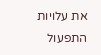את עלויות התפעול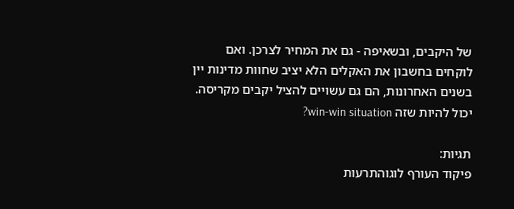של היקבים, ובשאיפה - גם את המחיר לצרכן. ואם לוקחים בחשבון את האקלים הלא יציב שחוות מדינות יין בשנים האחרונות, הם גם עשויים להציל יקבים מקריסה. יכול להיות שזה win-win situation?

תגיות:
פיקוד העורף לוגוהתרעות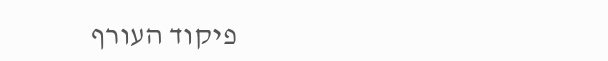פיקוד העורף